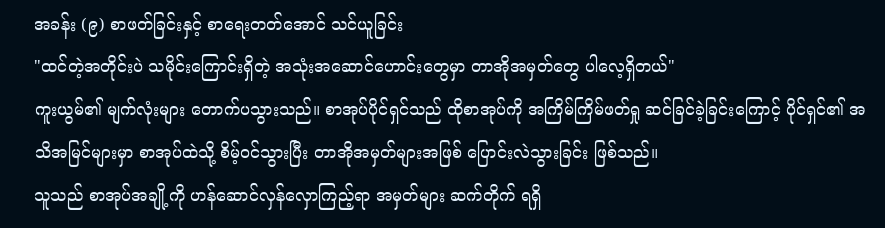အခန်း (၉) စာဖတ်ခြင်းနှင့် စာရေးတတ်အောင် သင်ယူခြင်း
"ထင်တဲ့အတိုင်းပဲ သမိုင်းကြောင်းရှိတဲ့ အသုံးအဆောင်ဟောင်းတွေမှာ တာအိုအမှတ်တွေ ပါလေ့ရှိတယ်"
ကူးယွမ်၏ မျက်လုံးများ တောက်ပသွားသည်။ စာအုပ်ပိုင်ရှင်သည် ထိုစာအုပ်ကို အကြိမ်ကြိမ်ဖတ်ရှု ဆင်ခြင်ခဲ့ခြင်းကြောင့် ပိုင်ရှင်၏ အသိအမြင်များမှာ စာအုပ်ထဲသို့ စိမ့်ဝင်သွားပြီး တာအိုအမှတ်များအဖြစ် ပြောင်းလဲသွားခြင်း ဖြစ်သည်။
သူသည် စာအုပ်အချို့ကို ဟန်ဆောင်လှန်လှောကြည့်ရာ အမှတ်များ ဆက်တိုက် ရရှိ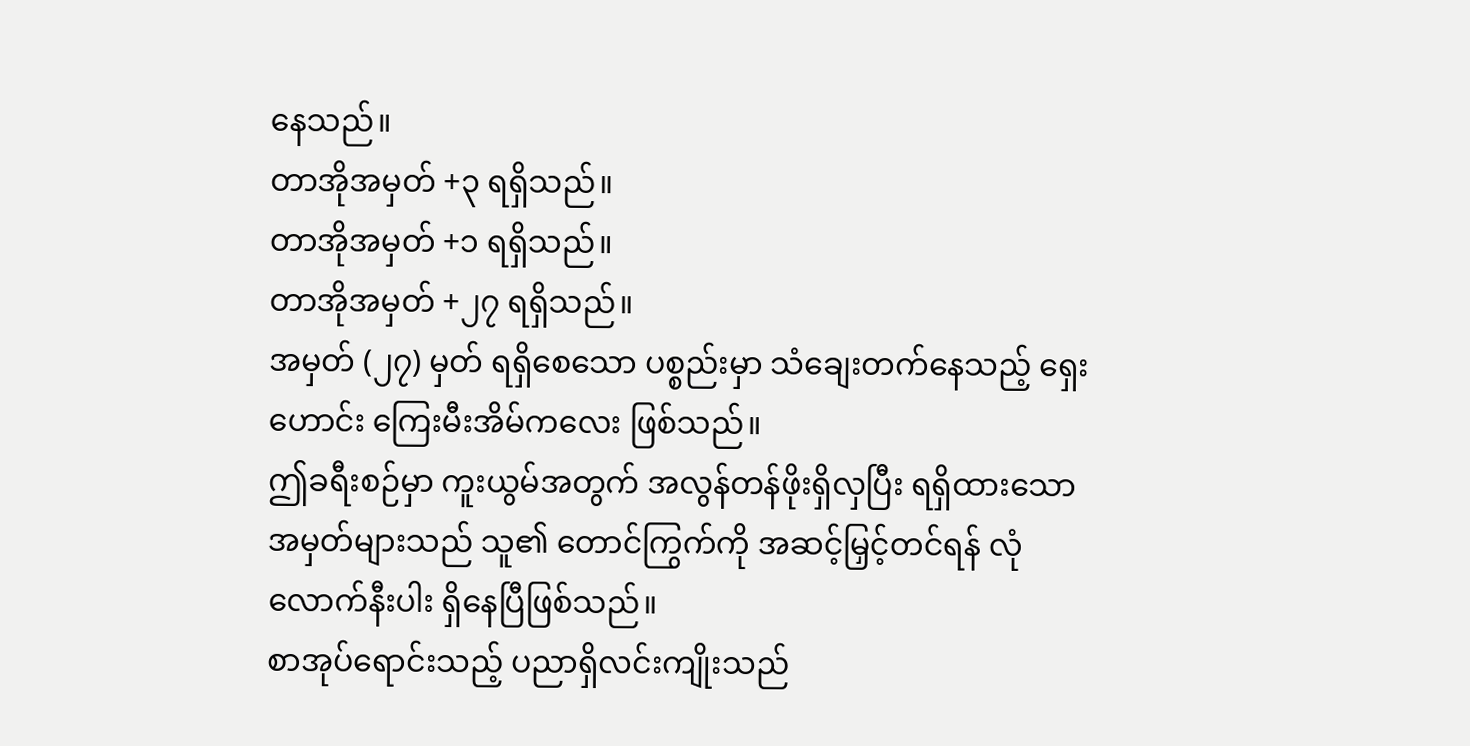နေသည်။
တာအိုအမှတ် +၃ ရရှိသည်။
တာအိုအမှတ် +၁ ရရှိသည်။
တာအိုအမှတ် +၂၇ ရရှိသည်။
အမှတ် (၂၇) မှတ် ရရှိစေသော ပစ္စည်းမှာ သံချေးတက်နေသည့် ရှေးဟောင်း ကြေးမီးအိမ်ကလေး ဖြစ်သည်။
ဤခရီးစဉ်မှာ ကူးယွမ်အတွက် အလွန်တန်ဖိုးရှိလှပြီး ရရှိထားသော အမှတ်များသည် သူ၏ တောင်ကြွက်ကို အဆင့်မြှင့်တင်ရန် လုံလောက်နီးပါး ရှိနေပြီဖြစ်သည်။
စာအုပ်ရောင်းသည့် ပညာရှိလင်းကျိုးသည်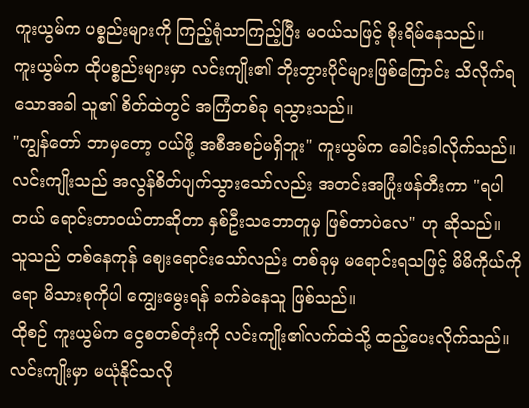ကူးယွမ်က ပစ္စည်းများကို ကြည့်ရုံသာကြည့်ပြီး မဝယ်သဖြင့် စိုးရိမ်နေသည်။
ကူးယွမ်က ထိုပစ္စည်းများမှာ လင်းကျိုး၏ ဘိုးဘွားပိုင်များဖြစ်ကြောင်း သိလိုက်ရသောအခါ သူ၏ စိတ်ထဲတွင် အကြံတစ်ခု ရသွားသည်။
"ကျွန်တော် ဘာမှတော့ ဝယ်ဖို့ အစီအစဉ်မရှိဘူး" ကူးယွမ်က ခေါင်းခါလိုက်သည်။
လင်းကျိုးသည် အလွန်စိတ်ပျက်သွားသော်လည်း အတင်းအပြုံးဖန်တီးကာ "ရပါတယ် ရောင်းတာဝယ်တာဆိုတာ နှစ်ဦးသဘောတူမှ ဖြစ်တာပဲလေ" ဟု ဆိုသည်။
သူသည် တစ်နေကုန် ဈေးရောင်းသော်လည်း တစ်ခုမှ မရောင်းရသဖြင့် မိမိကိုယ်ကိုရော မိသားစုကိုပါ ကျွေးမွေးရန် ခက်ခဲနေသူ ဖြစ်သည်။
ထိုစဉ် ကူးယွမ်က ငွေစတစ်တုံးကို လင်းကျိုး၏လက်ထဲသို့ ထည့်ပေးလိုက်သည်။ လင်းကျိုးမှာ မယုံနိုင်သလို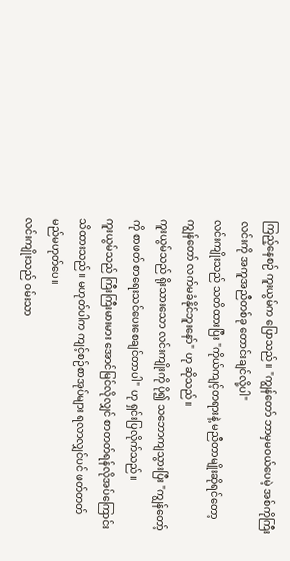ကြည့်နေစဉ် ကူးယွမ်က ပြောသည်။ "ကျွန်တော် ဘာမှမဝယ်ပေမဲ့ အစ်ကိုကြီးလင်းကို အကူအညီတစ်ခု တောင်းချင်လို့ပါ"
လင်းကျိုးသည် သတိထားပြီး "ကိုယ်ကျင့်တရားနဲ့ မညီတာမျိုးဆိုရင်တော့ ကျွန်တော် လက်မခံနိုင်ဘူးနော်" ဟု ဆိုသည်။
ကူးယွမ်သည် ရိုးသားသော လင်းကျိုးကို ပို၍ သဘောကျသွားပြီး "ကျွန်တော့်ကို စာဖတ် စာရေးသင်ပေးစေချင်တာပါ" ဟု ရှင်းပြလိုက်သည်။
ကူးယွမ်သည် ကြီးကြီးမားမား အောင်မြင်လိုလျှင် စာတတ်ရန်လိုအပ်ကြောင်း သိထားသည်။ မဟုတ်ပါက ကျင့်စဉ်စာအုပ်များ ရလာလျှင်ပင် ဖတ်တတ်မည်မဟုတ်ပေ။
လင်းကျိုးသည် ဝမ်းသာ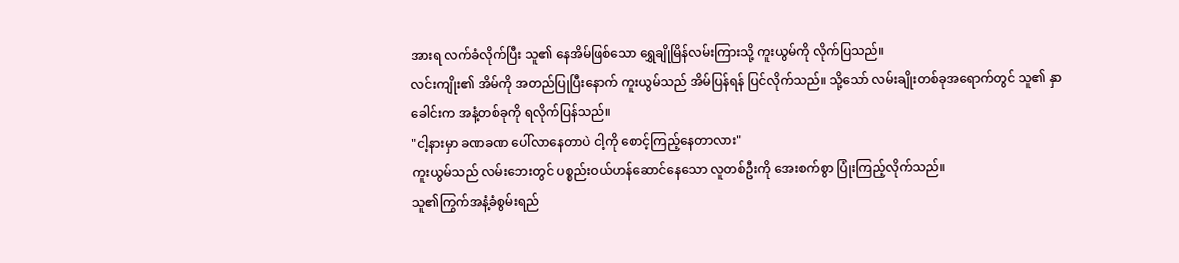အားရ လက်ခံလိုက်ပြီး သူ၏ နေအိမ်ဖြစ်သော ရွှေချိုမြိန်လမ်းကြားသို့ ကူးယွမ်ကို လိုက်ပြသည်။
လင်းကျိုး၏ အိမ်ကို အတည်ပြုပြီးနောက် ကူးယွမ်သည် အိမ်ပြန်ရန် ပြင်လိုက်သည်။ သို့သော် လမ်းချိုးတစ်ခုအရောက်တွင် သူ၏ နှာခေါင်းက အနံ့တစ်ခုကို ရလိုက်ပြန်သည်။
"ငါ့နားမှာ ခဏခဏ ပေါ်လာနေတာပဲ ငါ့ကို စောင့်ကြည့်နေတာလား"
ကူးယွမ်သည် လမ်းဘေးတွင် ပစ္စည်းဝယ်ဟန်ဆောင်နေသော လူတစ်ဦးကို အေးစက်စွာ ပြုံးကြည့်လိုက်သည်။
သူ၏ကြွက်အနံ့ခံစွမ်းရည်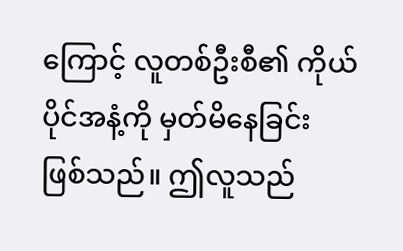ကြောင့် လူတစ်ဦးစီ၏ ကိုယ်ပိုင်အနံ့ကို မှတ်မိနေခြင်း ဖြစ်သည်။ ဤလူသည်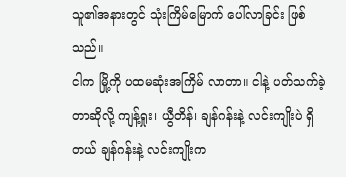သူ၏အနားတွင် သုံးကြိမ်မြောက် ပေါ်လာခြင်း ဖြစ်သည်။
ငါက မြို့ကို ပထမဆုံးအကြိမ် လာတာ။ ငါနဲ့ ပတ်သက်ခဲ့တာဆိုလို့ ကျန့်ရှုး၊ ယွီတိန်၊ ချန်ဂန်းနဲ့ လင်းကျိုးပဲ ရှိတယ် ချန်ဂန်းနဲ့ လင်းကျိုးက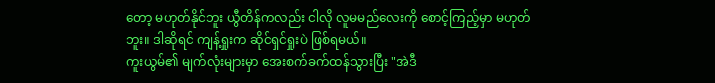တော့ မဟုတ်နိုင်ဘူး ယွီတိန်ကလည်း ငါလို လူမမည်လေးကို စောင့်ကြည့်မှာ မဟုတ်ဘူး။ ဒါဆိုရင် ကျန့်ရှုးက ဆိုင်ရှင်ရှုးပဲ ဖြစ်ရမယ်။
ကူးယွမ်၏ မျက်လုံးများမှာ အေးစက်ခက်ထန်သွားပြီး "အဲဒီ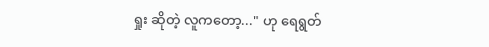ရှုး ဆိုတဲ့ လူကတော့..." ဟု ရေရွတ်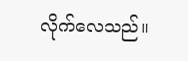လိုက်လေသည်။